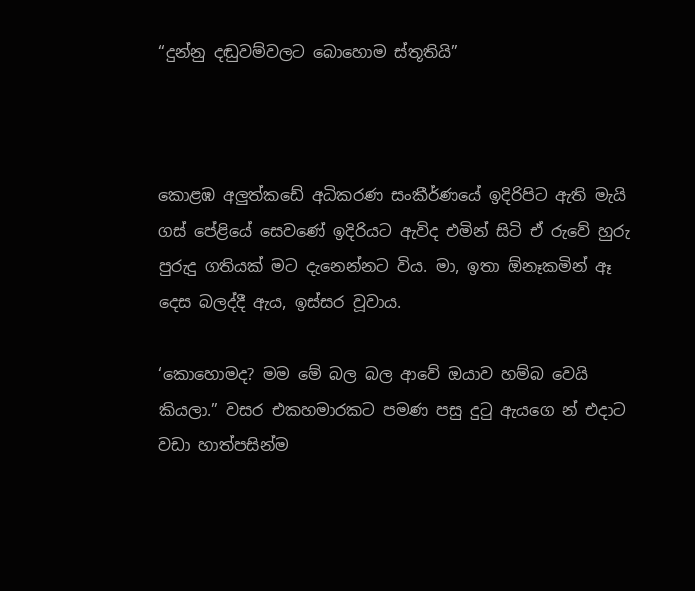“දුන්නු දඬුවම්වලට බොහොම ස්තූතියි”



කොළඹ අලුත්කඩේ අධිකරණ සංකීර්ණයේ ඉදිරිපිට ඇති මැයි ගස් පේළියේ සෙවණේ ඉදිරියට ඇවිද එමින් සිටි ඒ රුවේ හුරු පුරුදු ගතියක් මට දැනෙන්නට විය. මා, ඉතා ඕනෑකමින් ඈ දෙස බලද්දී ඇය, ඉස්සර වූවාය.

‘කොහොමද? මම මේ බල බල ආවේ ඔයාව හම්බ වෙයි කියලා.” වසර එකහමාරකට පමණ පසු දුටු ඇයගෙ න් එදාට වඩා හාත්පසින්ම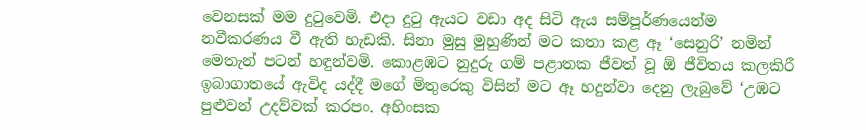වෙනසක් මම දුටුවෙමි. එදා දුටු ඇයට වඩා අද සිටි ඇය සම්පූර්ණයෙන්ම නවීකරණය වී ඇති හැඩකි. සිනා මුසු මුහුණින් මට කතා කළ ඈ ‘සෙනුරි’ නමින් මෙතැන් පටන් හඳුන්වමි. කොළඹට නුදුරු ගම් පළාතක ජීවත් වූ ඕ ජීවිතය කලකිරී ඉබාගාතයේ ඇවිද යද්දී මගේ මිතුරෙකු විසින් මට ඈ හදුන්වා දෙනු ලැබුවේ ‘උඹට පුළුවන් උදව්වක් කරපං. අහිංසක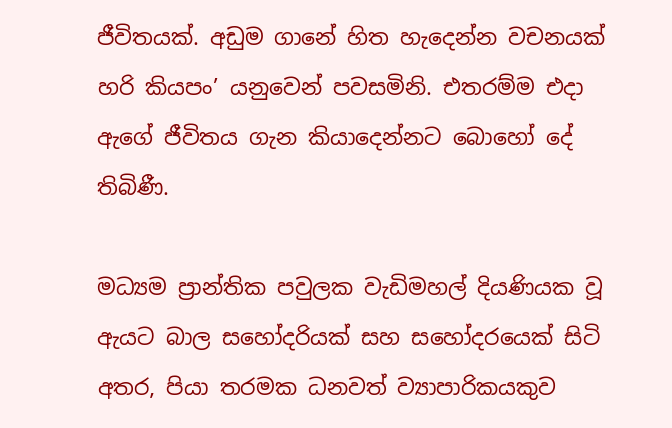ජීවිතයක්. අඩුම ගානේ හිත හැදෙන්න වචනයක් හරි කියපං’ යනුවෙන් පවසමිනි. එතරම්ම එදා ඇගේ ජීවිතය ගැන කියාදෙන්නට බොහෝ දේ තිබිණී.

මධ්‍යම ප්‍රාන්තික පවුලක වැඩිමහල් දියණියක වූ ඇයට බාල සහෝදරියක් සහ සහෝදරයෙක් සිටි අතර, පියා තරමක ධනවත් ව්‍යාපාරිකයකුව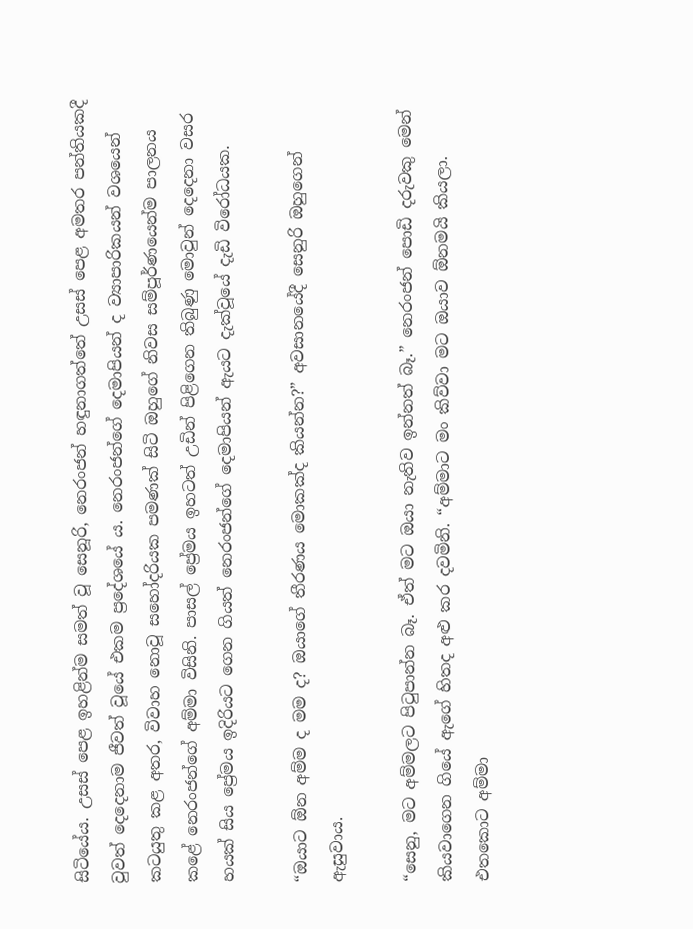සිටියේය. උසස් පෙළ ඉහළින්ම සමත් වූ සෙනූරි, නෙරංජන් හඳුනාගත්තේ උසස් පෙළ අමතර පන්තියකදී වුවත් දෙදෙනාම ජීවත් වූයේ එකම ප්‍රදේශයේ ය. නෙරංජන්ගේ දෙමාපියන් ද ව්‍යාපාරිකයන් වශයෙන් කටයුතු කළ අතර, විවාහ නොවූ සහෝදරියක පමණක් සිටි ඔහුගේ නිවස සම්පූර්ණයෙන්ම පාලනය කළේ නෙරංජන්ගේ අම්මා විසිනි. පාසල් ප්‍රේමය ඉහටත් උඩින් පිළිගෙන තිබුණු මොවුන් දෙදෙනා වසර හයක් සිය ප්‍රේමය ඉදිරියට ගෙන ගියත් නෙරංජන්ගේ දෙමාපියන් ඇයට දැක්වූයේ දැඩි විරෝධයක.

“ඔයාට ඕන අම්ම ද මම ද? ඔයාගේ තීරණය මොකක්ද කියන්න?” අවසානයේදී සෙනුරි ඔහුගෙන් ඇසුවාය.

“සෙනු, මට අම්මලට පිටුපාන්න බෑ. ඒත් මට ඔයා නැතිව ඉන්නත් බෑ.” නෙරංජන් පොඩි දරුවකු මෙන් කියවාගෙන ගියේ ඇගේ හිතද අළු කර දවමිනි. “අම්මාට මං කිව්වා මට ඔයාව ඕනමයි කියලා. එතකොට අම්මා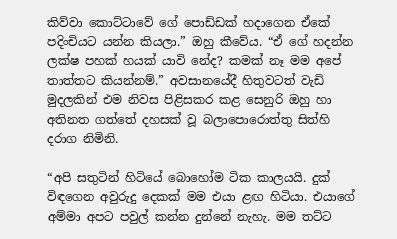කිව්වා කොට්ටාවේ ගේ පොඩ්ඩක් හදාගෙන ඒකේ පදිංචියට යන්න කියලා.” ඔහු කීවේය. “ඒ ගේ හදන්න ලක්ෂ පහක් හයක් යාවි නේද? කමක් නෑ මම අපේ තාත්තට කියන්නම්.” අවසානයේදී හිතුවටත් වැඩි මුදලකින් එම නිවස පිළිසකර කළ සෙනුරි ඔහු හා අතිනත ගත්තේ දහසක් වූ බලාපොරොත්තු සිත්හි දරාග නිමිනි.

“අපි සතුටින් හිටියේ බොහෝම ටික කාලයයි. දුක් විඳගෙන අවුරුදු දෙකක් මම එයා ළඟ හිටියා. එයාගේ අම්මා අපට පවුල් කන්න දුන්නේ නැහැ. මම තට්ට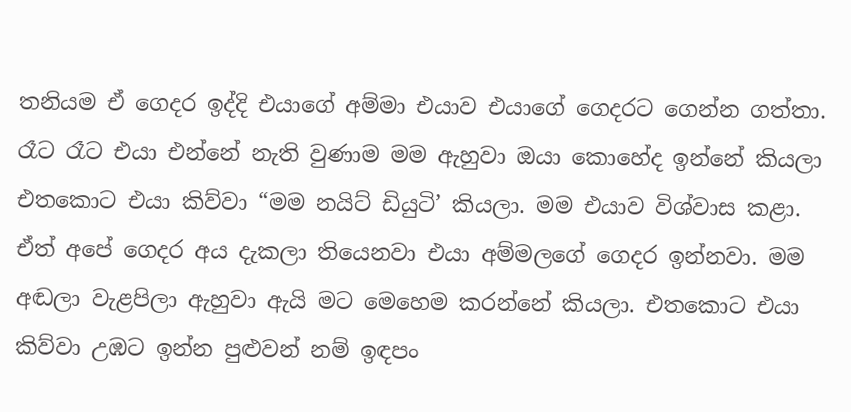තනියම ඒ ගෙදර ඉද්දි එයාගේ අම්මා එයාව එයාගේ ගෙදරට ගෙන්න ගත්තා. රෑට රෑට එයා එන්නේ නැති වුණාම මම ඇහුවා ඔයා කොහේද ඉන්නේ කියලා එතකොට එයා කිව්වා “මම නයිට් ඩියුටි’ කියලා. මම එයාව විශ්වාස කළා. ඒත් අපේ ගෙදර අය දැකලා තියෙනවා එයා අම්මලගේ ගෙදර ඉන්නවා. මම අඬලා වැළපිලා ඇහුවා ඇයි මට මෙහෙම කරන්නේ කියලා. එතකොට එයා කිව්වා උඹට ඉන්න පුළුවන් නම් ඉඳපං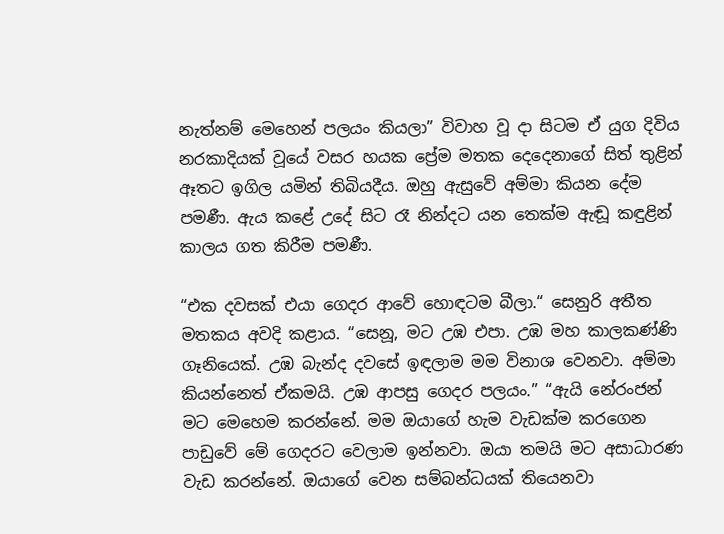නැත්නම් මෙහෙන් පලයං කියලා” විවාහ වූ දා සිටම ඒ යුග දිවිය නරකාදියක් වූයේ වසර හයක ප්‍රේම මතක දෙදෙනාගේ සිත් තුළින් ඈතට ඉගිල යමින් තිබියදීය. ඔහු ඇසුවේ අම්මා කියන දේම පමණී. ඇය කළේ උදේ සිට රෑ නින්දට යන තෙක්ම ඇඬූ කඳුළින් කාලය ගත කිරීම පමණී.

“එක දවසක් එයා ගෙදර ආවේ හොඳටම බීලා.“ සෙනුරි අතීත මතකය අවදි කළාය. “සෙනූ, මට උඹ එපා. උඹ මහ කාලකණ්ණි ගෑනියෙක්. උඹ බැන්ද දවසේ ඉඳලාම මම විනාශ වෙනවා. අම්මා කියන්නෙත් ඒකමයි. උඹ ආපසු ගෙදර පලයං.” “ඇයි නේරංජන් මට මෙහෙම කරන්නේ. මම ඔයාගේ හැම වැඩක්ම කරගෙන පාඩුවේ මේ ගෙදරට වෙලාම ඉන්නවා. ඔයා තමයි මට අසාධාරණ වැඩ කරන්නේ. ඔයාගේ වෙන සම්බන්ධයක් තියෙනවා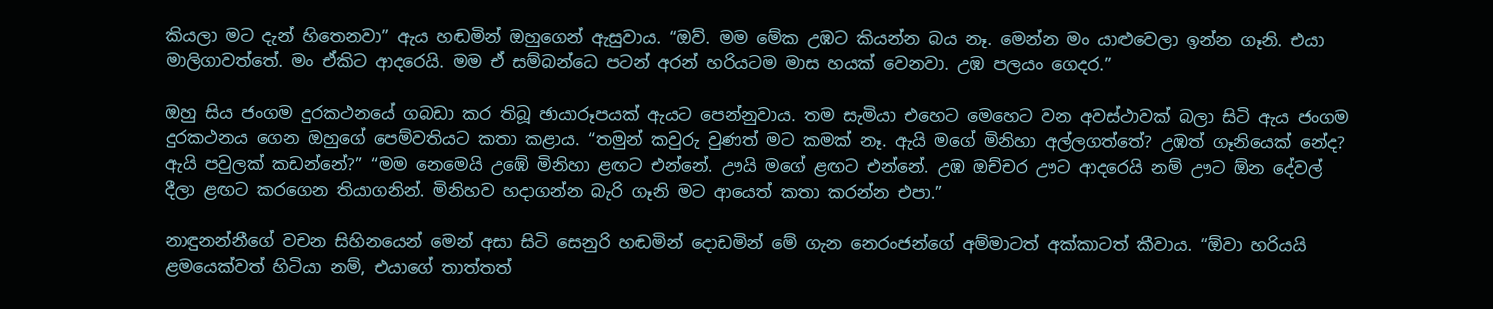කියලා මට දැන් හිතෙනවා” ඇය හඬමින් ඔහුගෙන් ඇසුවාය. “ඔව්. මම මේක උඹට කියන්න බය නෑ. මෙන්න මං යාළුවෙලා ඉන්න ගෑනි. එයා මාලිගාවත්තේ. මං ඒකිට ආදරෙයි. මම ඒ සම්බන්ධෙ පටන් අරන් හරියටම මාස හයක් වෙනවා. උඹ පලයං ගෙදර.”

ඔහු සිය ජංගම දුරකථනයේ ගබඩා කර තිබූ ඡායාරූපයක් ඇයට පෙන්නුවාය. තම සැමියා එහෙට මෙහෙට වන අවස්ථාවක් බලා සිටි ඇය ජංගම දුරකථනය ගෙන ඔහුගේ පෙම්වතියට කතා කළාය. “තමුන් කවුරු වුණත් මට කමක් නෑ. ඇයි මගේ මිනිහා අල්ලගත්තේ? උඹත් ගෑනියෙක් නේද? ඇයි පවුලක් කඩන්නේ?” “මම නෙමෙයි උඹේ මිනිහා ළඟට එන්නේ. ඌයි මගේ ළඟට එන්නේ. උඹ ඔච්චර ඌට ආදරෙයි නම් ඌට ඕන දේවල් දීලා ළඟට කරගෙන තියාගනින්. මිනිහව හදාගන්න බැරි ගෑනි මට ආයෙත් කතා කරන්න එපා.”

නාඳුනන්නීගේ වචන සිහිනයෙන් මෙන් අසා සිටි සෙනුරි හඬමින් දොඩමින් මේ ගැන නෙරංජන්ගේ අම්මාටත් අක්කාටත් කීවාය. “ඕවා හරියයි ළමයෙක්වත් හිටියා නම්, එයාගේ තාත්තත්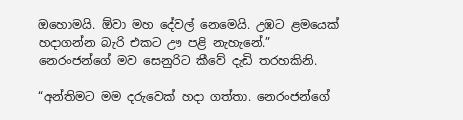ඔහොමයි. ඕවා මහ දේවල් නෙමෙයි. උඹට ළමයෙක් හදාගන්න බැරි එකට ඌ පළි නැහැනේ.” නෙරංජන්ගේ මව සෙනුරිට කීවේ දැඩි තරහකිනි.

“අන්තිමට මම දරුවෙක් හදා ගත්තා. නෙරංජන්ගේ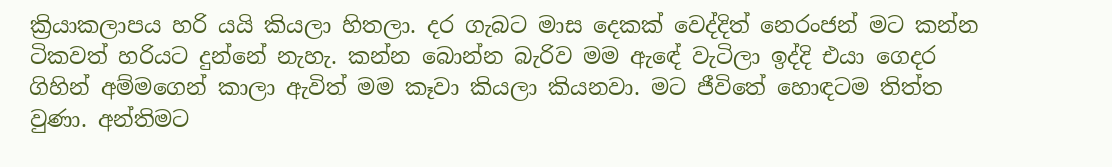ක්‍රියාකලාපය හරි යයි කියලා හිතලා. දර ගැබට මාස දෙකක් වෙද්දිත් නෙරංජන් මට කන්න ටිකවත් හරියට දුන්නේ නැහැ. කන්න බොන්න බැරිව මම ඇඳේ වැටිලා ඉද්දි එයා ගෙදර ගිහින් අම්මගෙන් කාලා ඇවිත් මම කෑවා කියලා කියනවා. මට ජීවිතේ හොඳටම තිත්ත වුණා. අන්තිමට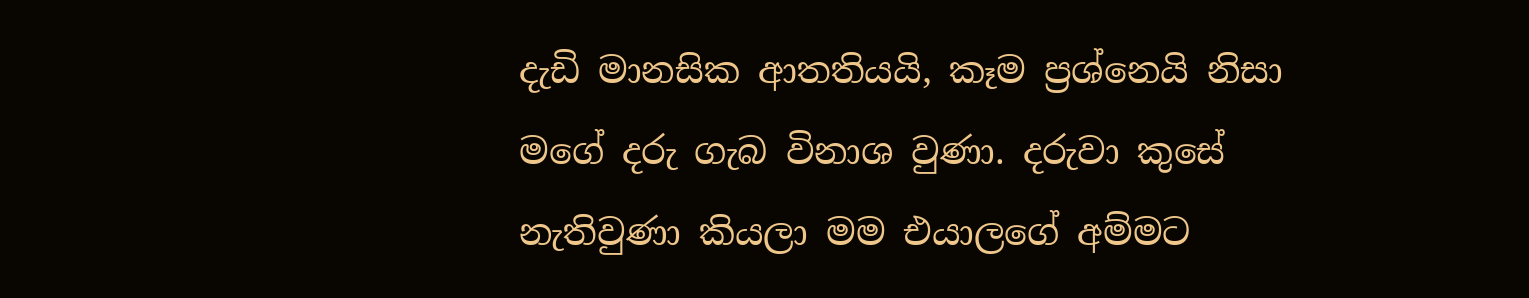දැඩි මානසික ආතතියයි, කෑම ප්‍රශ්නෙයි නිසා මගේ දරු ගැබ විනාශ වුණා. දරුවා කුසේ නැතිවුණා කියලා මම එයාලගේ අම්මට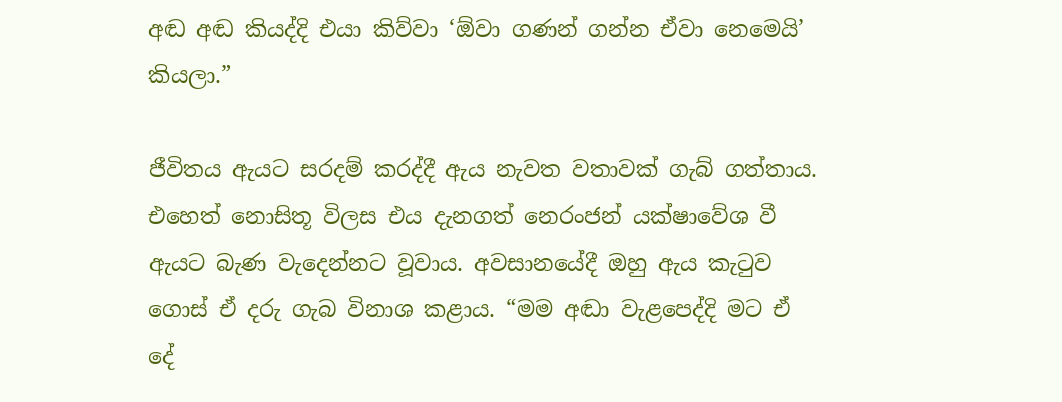අඬ අඬ කියද්දි එයා කිව්වා ‘ඕවා ගණන් ගන්න ඒවා නෙමෙයි’ කියලා.”

ජීවිතය ඇයට සරදම් කරද්දී ඇය නැවත වතාවක් ගැබ් ගත්තාය. එහෙත් නොසිතූ විලස එය දැනගත් නෙරංජන් යක්ෂාවේශ වී ඇයට බැණ වැදෙන්නට වූවාය. අවසානයේදී ඔහු ඇය කැටුව ගොස් ඒ දරු ගැබ විනාශ කළාය. “මම අඬා වැළපෙද්දි මට ඒ දේ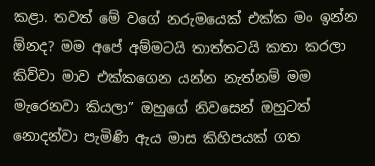කළා. තවත් මේ වගේ නරුමයෙක් එක්ක මං ඉන්න ඕනද? මම අපේ අම්මටයි තාත්තටයි කතා කරලා කිව්වා මාව එක්කගෙන යන්න නැත්නම් මම මැරෙනවා කියලා” ඔහුගේ නිවසෙන් ඔහුටත් නොදන්වා පැමිණි ඇය මාස කිහිපයක් ගත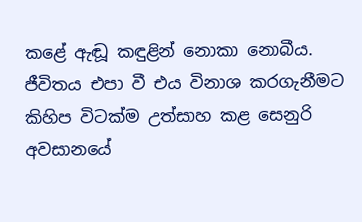කළේ ඇඬූ කඳුළින් නොකා නොබීය. ජීවිතය එපා වී එය විනාශ කරගැනීමට කිහිප විටක්ම උත්සාහ කළ සෙනුරි අවසානයේ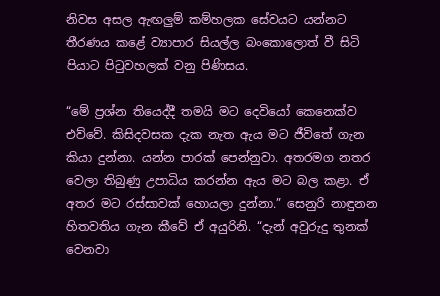නිවස අසල ඇඟලුම් කම්හලක සේවයට යන්නට තීරණය කළේ ව්‍යාපාර සියල්ල බංකොලොත් වී සිටි පියාට පිටුවහලක් වනු පිණිසය.

“මේ ප්‍රශ්න තියෙද්දී තමයි මට දෙවියෝ කෙනෙක්ව එව්වේ. කිසිදවසක දැක නැත ඇය මට ජීවිතේ ගැන කියා දුන්නා. යන්න පාරක් පෙන්නුවා. අතරමග නතර වෙලා තිබුණු උපාධිය කරන්න ඇය මට බල කළා. ඒ අතර මට රස්සාවක් හොයලා දුන්නා.” සෙනුරි නාඳුනන හිතවතිය ගැන කීවේ ඒ අයුරිනි. “දැන් අවුරුදු තුනක් වෙනවා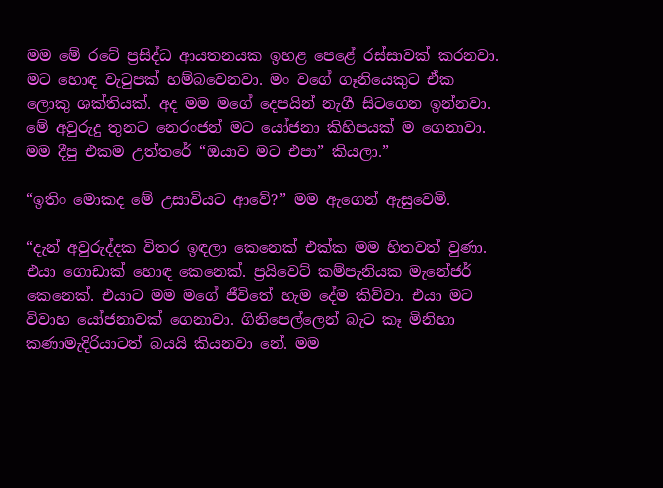මම මේ රටේ ප්‍රසිද්ධ ආයතනයක ඉහළ පෙළේ රස්සාවක් කරනවා. මට හොඳ වැටුපක් හම්බවෙනවා. මං වගේ ගෑනියෙකුට ඒක ලොකු ශක්තියක්. අද මම මගේ දෙපයින් නැගී සිටගෙන ඉන්නවා. මේ අවුරුදු තුනට නෙරංජන් මට යෝජනා කිහිපයක් ම ගෙනාවා. මම දීපු එකම උත්තරේ “ඔයාව මට එපා” කියලා.”

“ඉතිං මොකද මේ උසාවියට ආවේ?” මම ඇගෙන් ඇසුවෙමි.

“දැන් අවුරුද්දක විතර ඉඳලා කෙනෙක් එක්ක මම හිතවත් වුණා. එයා ගොඩාක් හොඳ කෙනෙක්. ප්‍රයිවෙට් කම්පැනියක මැනේජර් කෙනෙක්. එයාට මම මගේ ජීවිතේ හැම දේම කිව්වා. එයා මට විවාහ යෝජනාවක් ගෙනාවා. ගිනිපෙල්ලෙන් බැට කෑ මිනිහා කණාමැදිරියාටත් බයයි කියනවා නේ. මම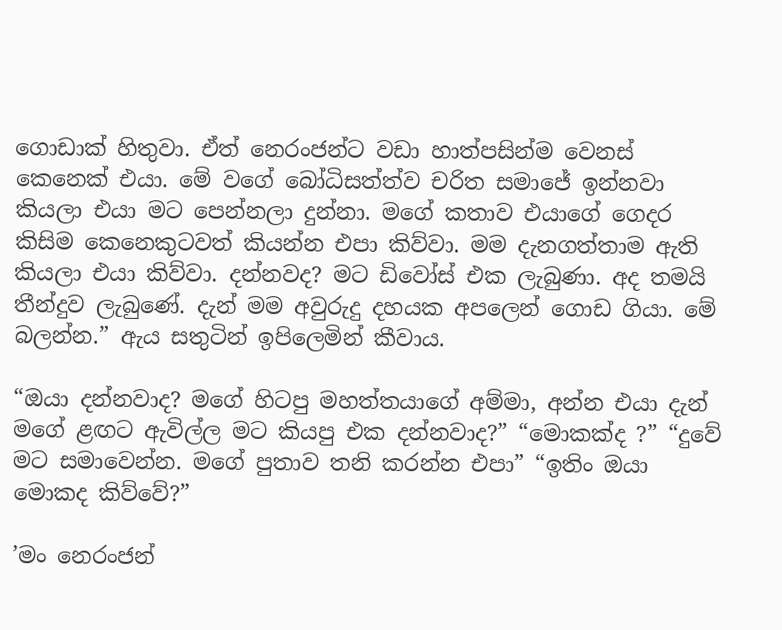ගොඩාක් හිතුවා. ඒත් නෙරංජන්ට වඩා හාත්පසින්ම වෙනස් කෙනෙක් එයා. මේ වගේ බෝධිසත්ත්ව චරිත සමාජේ ඉන්නවා කියලා එයා මට පෙන්නලා දුන්නා. මගේ කතාව එයාගේ ගෙදර කිසිම කෙනෙකුටවත් කියන්න එපා කිව්වා. මම දැනගත්තාම ඇති කියලා එයා කිව්වා. දන්නවද? මට ඩිවෝස් එක ලැබුණා. අද තමයි තීන්දුව ලැබුණේ. දැන් මම අවුරුදු දහයක අපලෙන් ගොඩ ගියා. මේ බලන්න.” ඇය සතුටින් ඉපිලෙමින් කීවාය.

“ඔයා දන්නවාද? මගේ හිටපු මහත්තයාගේ අම්මා, අන්න එයා දැන් මගේ ළඟට ඇවිල්ල මට කියපු එක දන්නවාද?” “මොකක්ද ?” “දුවේ මට සමාවෙන්න. මගේ පුතාව තනි කරන්න එපා” “ඉතිං ඔයා මොකද කිව්වේ?”

’මං නෙරංජන්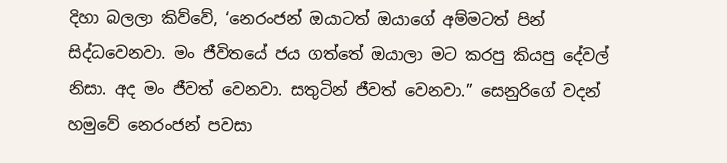දිහා බලලා කිව්වේ, ‘නෙරංජන් ඔයාටත් ඔයාගේ අම්මටත් පින් සිද්ධවෙනවා. මං ජීවිතයේ ජය ගත්තේ ඔයාලා මට කරපු කියපු දේවල් නිසා. අද මං ජීවත් වෙනවා. සතුටින් ජීවත් වෙනවා.” සෙනුරිගේ වදන් හමුවේ නෙරංජන් පවසා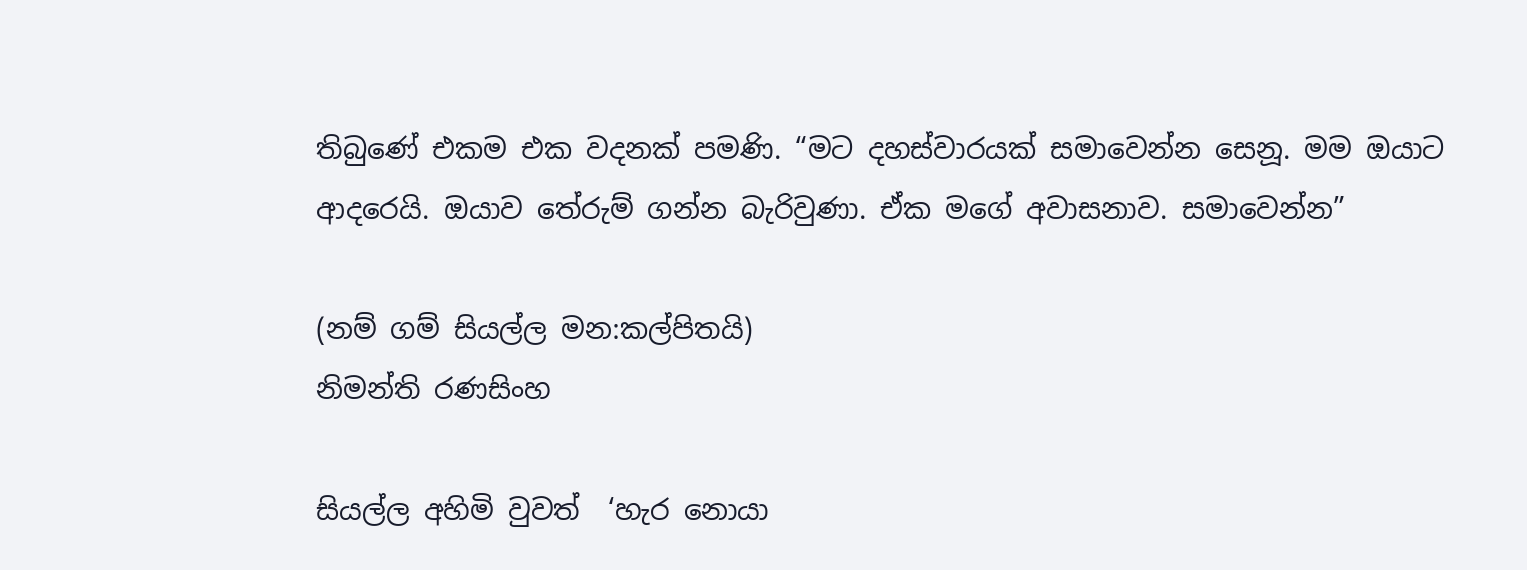තිබුණේ එකම එක වදනක් පමණි. “මට දහස්වාරයක් සමාවෙන්න සෙනූ. මම ඔයාට ආදරෙයි. ඔයාව තේරුම් ගන්න බැරිවුණා. ඒක මගේ අවාසනාව. සමාවෙන්න”

(නම් ගම් සියල්ල මන:කල්පිතයි)
නිමන්ති රණසිංහ

සියල්ල අහිමි වුවත්  ‘හැර නොයා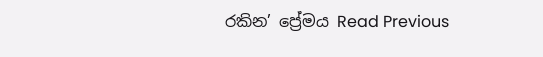රකින’ ප්‍රේමය Read Previous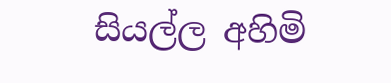සියල්ල අහිමි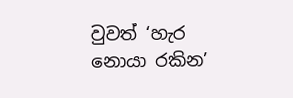වුවත් ‘හැර නොයා රකින’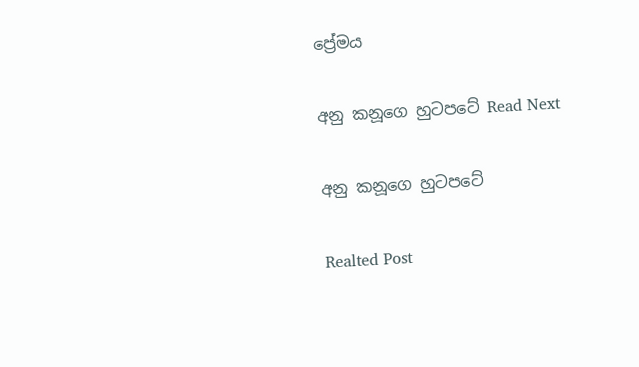ප්‍රේමය

අනු කනූගෙ හුටපටේ Read Next

අනු කනූගෙ හුටපටේ

Realted Post